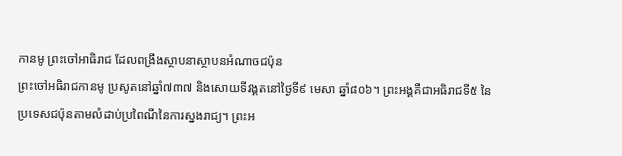កានមូ ព្រះចៅអាធិរាជ ដែលពង្រឹងស្ថាបនាស្ថាបនអំណាចជប៉ុន
ព្រះចៅអធិរាជកានមូ ប្រសូតនៅឆ្នាំ៧៣៧ និងសោយទីវង្គតនៅថ្ងៃទី៩ មេសា ឆ្នាំ៨០៦។ ព្រះអង្គគឺជាអធិរាជទី៥ នៃប្រទេសជប៉ុនតាមលំដាប់ប្រពៃណីនៃការស្នងរាជ្យ។ ព្រះអ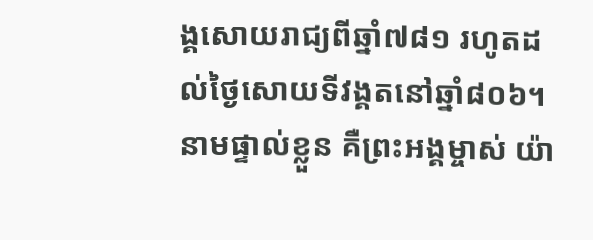ង្គសោយរាជ្យពីឆ្នាំ៧៨១ រហូតដល់ថ្ងៃសោយទីវង្គតនៅឆ្នាំ៨០៦។ នាមផ្ទាល់ខ្លួន គឺព្រះអង្គម្ចាស់ យ៉ា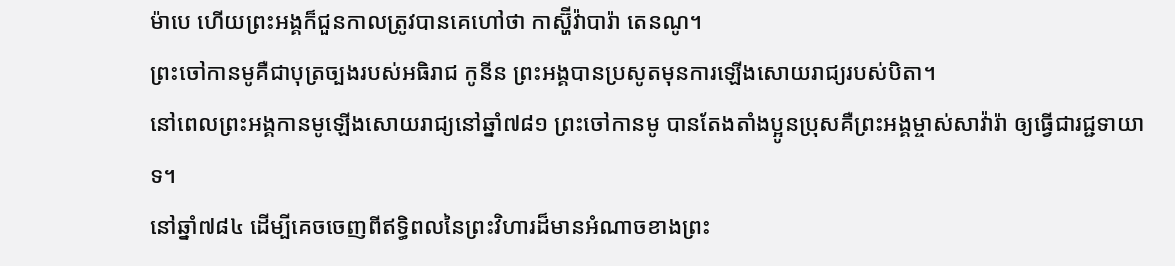ម៉ាបេ ហើយព្រះអង្គក៏ជួនកាលត្រូវបានគេហៅថា កាស្ហ៊ីវ៉ាបារ៉ា តេនណូ។
ព្រះចៅកានមូគឺជាបុត្រច្បងរបស់អធិរាជ កូនីន ព្រះអង្គបានប្រសូតមុនការឡើងសោយរាជ្យរបស់បិតា។
នៅពេលព្រះអង្គកានមូឡើងសោយរាជ្យនៅឆ្នាំ៧៨១ ព្រះចៅកានមូ បានតែងតាំងប្អូនប្រុសគឺព្រះអង្គម្ចាស់សាវ៉ារ៉ា ឲ្យធ្វើជារជ្ជទាយាទ។
នៅឆ្នាំ៧៨៤ ដើម្បីគេចចេញពីឥទ្ធិពលនៃព្រះវិហារដ៏មានអំណាចខាងព្រះ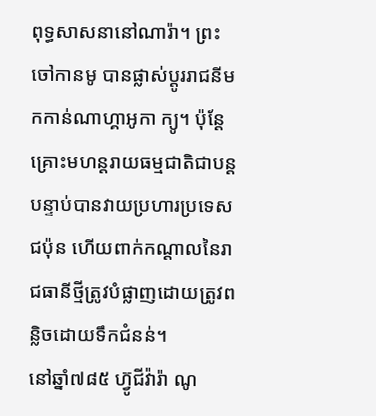ពុទ្ធសាសនានៅណារ៉ា។ ព្រះចៅកានមូ បានផ្លាស់ប្តូររាជនីមកកាន់ណាហ្គាអូកា ក្យូ។ ប៉ុន្តែគ្រោះមហន្តរាយធម្មជាតិជាបន្តបន្ទាប់បានវាយប្រហារប្រទេសជប៉ុន ហើយពាក់កណ្តាលនៃរាជធានីថ្មីត្រូវបំផ្លាញដោយត្រូវពន្លិចដោយទឹកជំនន់។
នៅឆ្នាំ៧៨៥ ហ្វ៊ូជីវ៉ារ៉ា ណូ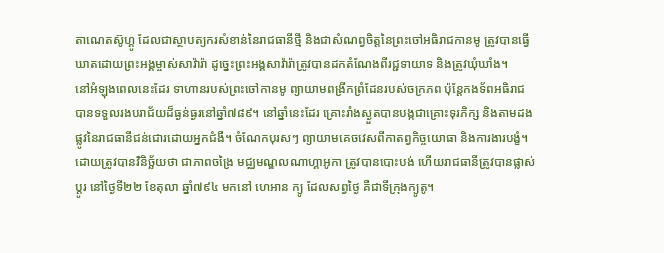តាណេតស៊ូហ្គូ ដែលជាស្ថាបត្យករសំខាន់នៃរាជធានីថ្មី និងជាសំណព្វចិត្តនៃព្រះចៅអធិរាជកានមូ ត្រូវបានធ្វើឃាតដោយព្រះអង្គម្ចាស់សាវ៉ារ៉ា ដូច្នេះព្រះអង្គសាវ៉ារ៉ាត្រូវបានដកតំណែងពីរជ្ជទាយាទ និងត្រូវឃុំឃាំង។
នៅអំឡុងពេលនេះដែរ ទាហានរបស់ព្រះចៅកានមូ ព្យាយាមពង្រីកព្រំដែនរបស់ចក្រភព ប៉ុន្តែកងទ័ពអធិរាជបានទទួលរងបរាជ័យដ៏ធ្ងន់ធ្ងរនៅឆ្នាំ៧៨៩។ នៅឆ្នាំនេះដែរ គ្រោះរាំងស្ងួតបានបង្កជាគ្រោះទុរភិក្ស និងតាមដងផ្លូវនៃរាជធានីជន់ជោរដោយអ្នកជំងឺ។ ចំណែកបុរសៗ ព្យាយាមគេចវេសពីកាតព្វកិច្ចយោធា និងការងារបង្ខំ។
ដោយត្រូវបានវិនិច្ឆ័យថា ជាភាពចង្រៃ មជ្ឈមណ្ឌលណាហ្គាអូកា ត្រូវបានបោះបង់ ហើយរាជធានីត្រូវបានផ្លាស់ប្តូរ នៅថ្ងៃទី២២ ខែតុលា ឆ្នាំ៧៩៤ មកនៅ ហេអាន ក្យូ ដែលសព្វថ្ងៃ គឺជាទីក្រុងក្យូតូ។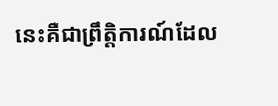នេះគឺជាព្រឹត្តិការណ៍ដែល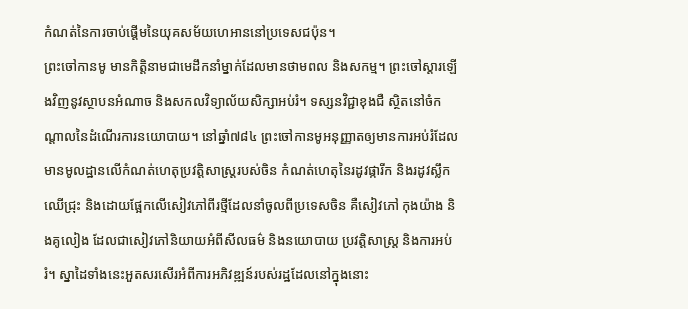កំណត់នៃការចាប់ផ្តើមនៃយុគសម័យហេអាននៅប្រទេសជប៉ុន។
ព្រះចៅកានមូ មានកិត្តិនាមជាមេដឹកនាំម្នាក់ដែលមានថាមពល និងសកម្ម។ ព្រះចៅស្តារឡើងវិញនូវស្ថាបនអំណាច និងសកលវិទ្យាល័យសិក្សាអប់រំ។ ទស្សនវិជ្ជាខុងជឺ ស្ថិតនៅចំកណ្តាលនៃដំណើរការនយោបាយ។ នៅឆ្នាំ៧៨៤ ព្រះចៅកានមូអនុញ្ញាតឲ្យមានការអប់រំដែលមានមូលដ្ឋានលើកំណត់ហេតុប្រវត្តិសាស្រ្តរបស់ចិន កំណត់ហេតុនៃរដូវផ្ការីក និងរដូវស្លឹកឈើជ្រុះ និងដោយផ្អែកលើសៀវភៅពីរថ្មីដែលនាំចូលពីប្រទេសចិន គឺសៀវភៅ កុងយ៉ាង និងគូលៀង ដែលជាសៀវភៅនិយាយអំពីសីលធម៌ និងនយោបាយ ប្រវត្តិសាស្រ្ត និងការអប់រំ។ ស្នាដៃទាំងនេះអួតសរសើរអំពីការអភិវឌ្ឍន៍របស់រដ្ឋដែលនៅក្នុងនោះ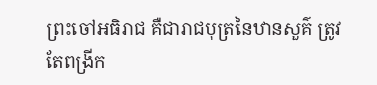ព្រះចៅអធិរាជ គឺជារាជបុត្រនៃឋានសួគ៌ ត្រូវតែពង្រីក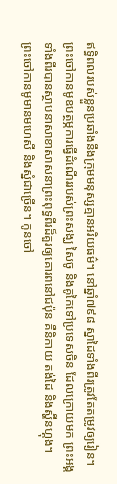ឥទ្ធិពលរបស់ខ្លួនប្រឆាំងនឹងក្រុមមនុស្សគ្មានអរិយធម៌។ នៅឆ្នាំ៧៩៨ ស្នាដៃទាំងពីរត្រូវតែតម្រូវឲ្យរៀន។
ព្រះចៅកានមូឧបត្ថម្ភការធ្វើដំណើររបស់ព្រះសង្ឃ សៃចូ និងគូកៃទៅប្រទេសចិន ដែលក្រោយមក ព្រះអង្គទាំងពីរបានស្ថាបនាសាខាសាសនាព្រះពុទ្ធពីរដ៏គួរឲ្យគោរពនៅជប៉ុន គឺនិកាយ តង់ដៃ និងស្ហ៊ីនហ្គុង។
ព្រះចៅកានមូមានមហេសី និងស្នំជាច្រើន។ កូនចៅ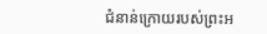ជំនាន់ក្រោយរបស់ព្រះអ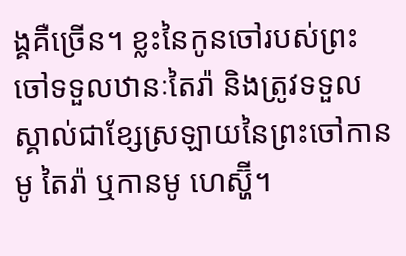ង្គគឺច្រើន។ ខ្លះនៃកូនចៅរបស់ព្រះចៅទទួលឋានៈតៃរ៉ា និងត្រូវទទួលស្គាល់ជាខ្សែស្រឡាយនៃព្រះចៅកានមូ តៃរ៉ា ឬកានមូ ហេស្ហ៊ី។